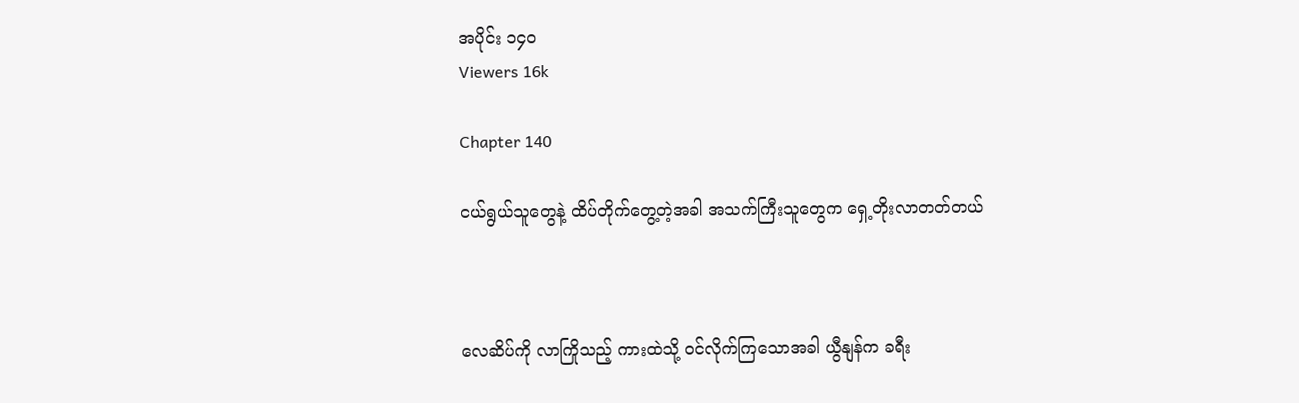အပိုင်း ၁၄၀
Viewers 16k

Chapter 140

ငယ်ရွယ်သူတွေနဲ့ ထိပ်တိုက်တွေ့တဲ့အခါ အသက်ကြီးသူတွေက ရှေ့တိုးလာတတ်တယ်



လေဆိပ်ကို လာကြိုသည့် ကားထဲသို့ ဝင်လိုက်ကြသောအခါ ယွီနျန်က ခရီး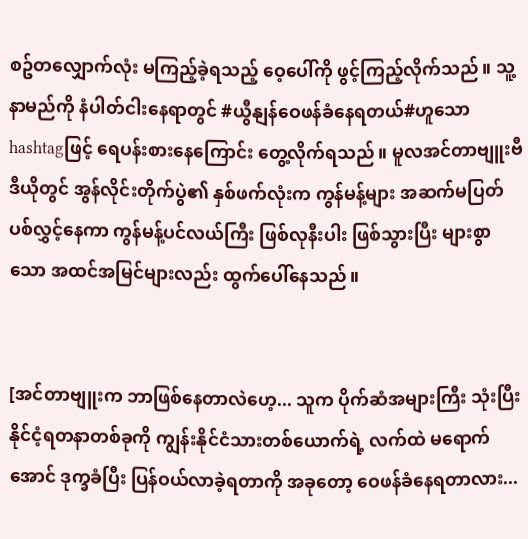စဥ်တလျှောက်လုံး မကြည့်ခဲ့ရသည့် ဝေ့ပေါ်ကို ဖွင့်ကြည့်လိုက်သည်။ သူ့နာမည်ကို နံပါတ်ငါးနေရာတွင် #ယွီနျန်ဝေဖန်ခံနေရတယ်#ဟူသော hashtagဖြင့် ရေပန်းစားနေကြောင်း တွေ့လိုက်ရသည်။ မူလအင်တာဗျူးဗီဒီယိုတွင် အွန်လိုင်းတိုက်ပွဲ၏ နှစ်ဖက်လုံးက ကွန်မန့်များ အဆက်မပြတ် ပစ်လွှင့်နေကာ ကွန်မန့်ပင်လယ်ကြီး ဖြစ်လုနီးပါး ဖြစ်သွားပြီး များစွာသော အထင်အမြင်များလည်း ထွက်ပေါ်နေသည်။


[အင်တာဗျူးက ဘာဖြစ်နေတာလဲဟေ့... သူက ပိုက်ဆံအများကြီး သုံးပြီး နိုင်ငံ့ရတနာတစ်ခုကို ကျွန်းနိုင်ငံသားတစ်ယောက်ရဲ့ လက်ထဲ မရောက်အောင် ဒုက္ခခံပြီး ပြန်ဝယ်လာခဲ့ရတာကို အခုတော့ ဝေဖန်ခံနေရတာလား...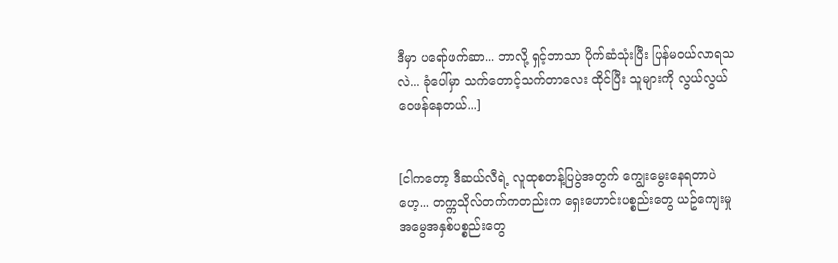ဒီမှာ ပရော်ဖက်ဆာ... ဘာလို့ ရှင့်ဘာသာ ပိုက်ဆံသုံးပြီး ပြန်မဝယ်လာရသလဲ... ခုံပေါ်မှာ သက်တောင့်သက်တာလေး ထိုင်ပြီး သူများကို လွယ်လွယ် ဝေဖန်နေတယ်...]


[ငါကတော့ ဒီဆယ်လီရဲ့ လူထုစတန့်ပြပွဲအတွက် ကျွေးမွေးနေရတာပဲဟေ့... တက္ကသိုလ်တက်ကတည်းက ရှေးဟောင်းပစ္စည်းတွေ ယဥ်ကျေးမှုအမွေအနှစ်ပစ္စည်းတွေ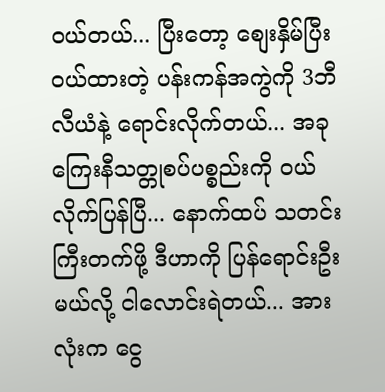ဝယ်တယ်... ပြီးတော့ စျေးနှိမ်ပြီး ဝယ်ထားတဲ့ ပန်းကန်အကွဲကို 3ဘီလီယံနဲ့ ရောင်းလိုက်တယ်... အခု ကြေးနီသတ္တုစပ်ပစ္စည်းကို ဝယ်လိုက်ပြန်ပြီ... နောက်ထပ် သတင်းကြီးတက်ဖို့ ဒီဟာကို ပြန်ရောင်းဦးမယ်လို့ ငါလောင်းရဲတယ်... အားလုံးက ငွေ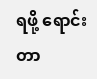ရဖို့ ရောင်းတာ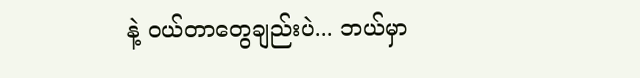နဲ့ ဝယ်တာတွေချည်းပဲ... ဘယ်မှာ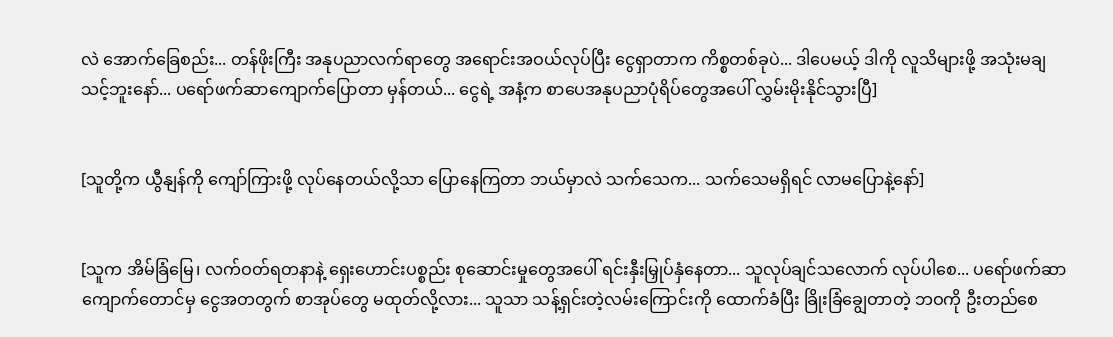လဲ အောက်ခြေစည်း... တန်ဖိုးကြီး အနုပညာလက်ရာတွေ အရောင်းအဝယ်လုပ်ပြီး ငွေရှာတာက ကိစ္စတစ်ခုပဲ... ဒါပေမယ့် ဒါကို လူသိများဖို့ အသုံးမချသင့်ဘူးနော်... ပရော်ဖက်ဆာကျောက်ပြောတာ မှန်တယ်... ငွေရဲ့ အနံ့က စာပေအနုပညာပုံရိပ်တွေအပေါ် လွှမ်းမိုးနိုင်သွားပြီ]


[သူတို့က ယွီနျန်ကို ကျော်ကြားဖို့ လုပ်နေတယ်လို့သာ ပြောနေကြတာ ဘယ်မှာလဲ သက်သေက... သက်သေမရှိရင် လာမပြောနဲ့နော်]


[သူက အိမ်ခြံမြေ၊ လက်ဝတ်ရတနာနဲ့ ရှေးဟောင်းပစ္စည်း စုဆောင်းမှုတွေအပေါ် ရင်းနှီးမြှုပ်နှံနေတာ... သူလုပ်ချင်သလောက် လုပ်ပါစေ... ပရော်ဖက်ဆာကျောက်တောင်မှ ငွေအတတွက် စာအုပ်တွေ မထုတ်လို့လား... သူသာ သန့်ရှင်းတဲ့လမ်းကြောင်းကို ထောက်ခံပြီး ခြိုးခြံချွေတာတဲ့ ဘဝကို ဦးတည်စေ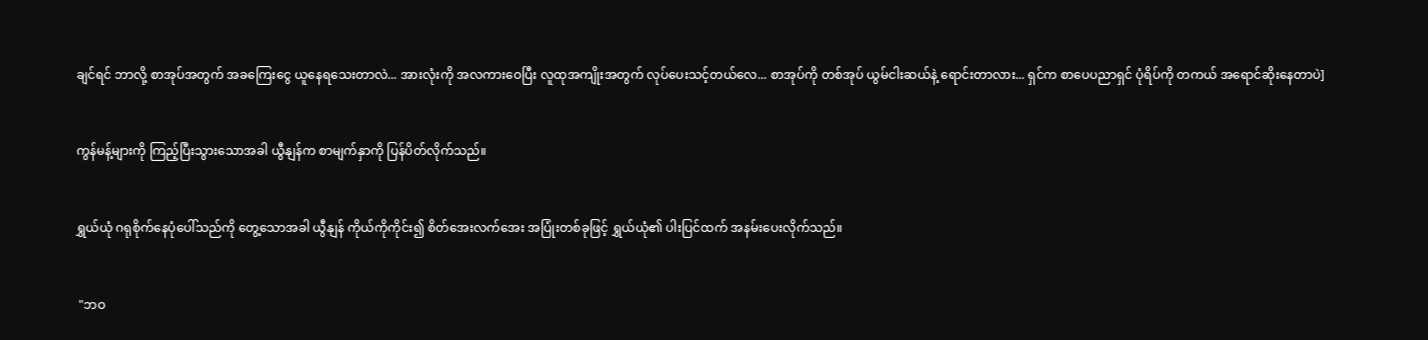ချင်ရင် ဘာလို့ စာအုပ်အတွက် အခကြေးငွေ ယူနေရသေးတာလဲ... အားလုံးကို အလကားဝေပြီး လူထုအကျိုးအတွက် လုပ်ပေးသင့်တယ်လေ... စာအုပ်ကို တစ်အုပ် ယွမ်ငါးဆယ်နဲ့ ရောင်းတာလား... ရှင်က စာပေပညာရှင် ပုံရိပ်ကို တကယ် အရောင်ဆိုးနေတာပဲ]


ကွန်မန့်များကို ကြည့်ပြီးသွားသောအခါ ယွီနျန်က စာမျက်နှာကို ပြန်ပိတ်လိုက်သည်။


ရွှယ်ယုံ ဂရုစိုက်နေပုံပေါ်သည်ကို တွေ့သောအခါ ယွီနျန် ကိုယ်ကိုကိုင်း၍ စိတ်အေးလက်အေး အပြုံးတစ်ခုဖြင့် ရွှယ်ယုံ၏ ပါးပြင်ထက် အနမ်းပေးလိုက်သည်။


 "ဘဝ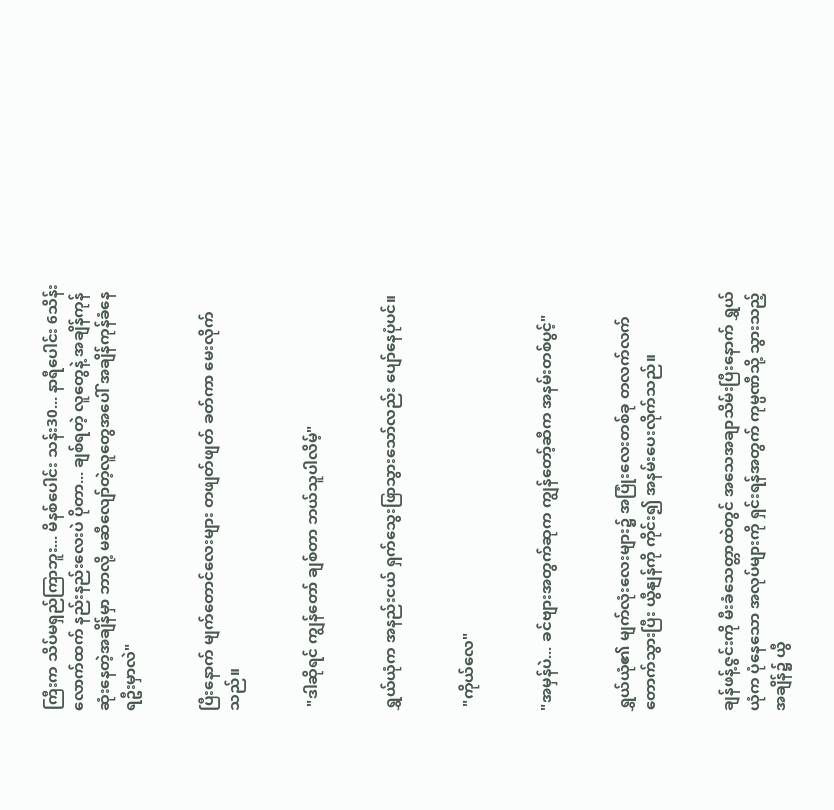ကြီးက သိပ်မရှည်ကြာဘူး... မိနစ်ပေါင်း သန်း30... နာရီပေါင်း 6သိန်းလောက်ထက် နည်းနည်းလေးပဲ ပိုတာ... ချစ်ရတဲ့ လူတွေနဲ့ အချိန်ကုန်ဆုံးနေတဲ့အချိန်မှာ ဘာလို့ မဆီလျော်တဲ့လူတွေအပေါ် အချိန်ကုန်ခံနေရဦးမှာလဲ"


ပြီးနောက် မျက်တောင်လေးများ တဖျတ်ဖျတ် ခတ်ကာ မေးလိုက်သည်။


 "ဒါဆိုရင် ကျွန်တော် ချစ်တာ ဘယ်သူပါလိမ့်"


ရွှယ်ယုံက အနည်းငယ် ရှက်သွေးဖြာသွားသော်လည်း ပျော်နေပုံပင်။


 "ကိုယ်လေ"


"အမှန်ပဲ... ခင်ဗျားအတွက်ဆုက ကျွန်တော့်ဆီက အနမ်းတစ်ပွင့်"


ရွှယ်ယုံ၏ မျက်လုံးလေးများ၌ အပြုံးလေးတစ်ခု တလက်လက်တောက်သွားပြီး ယွီနျန်ကို ကိုင်း၍ အနမ်းပေးလိုက်သည်။


ချန်ဖန့်ဇွင်းကို မီးခံသေတ္တာထဲတွင် အသေအချာသိမ်းပြီးနောက် ရွှယ်ယုံက ပုံနေသော အလုပ်များကို ရှင်းရန်အတွက် ကုမ္ပဏီသို့ သွားသည့်အချိန်၌ ယွီ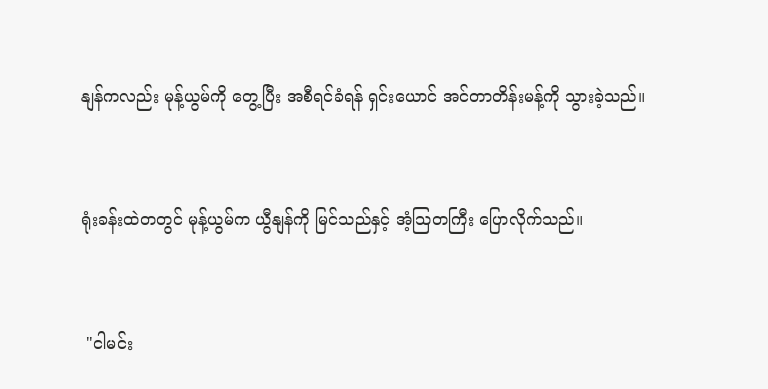နျန်ကလည်း မုန့်ယွမ်ကို တွေ့ပြီး အစီရင်ခံရန် ရှင်းယောင် အင်တာတိန်းမန့်ကို သွားခဲ့သည်။


ရုံးခန်းထဲတတွင် မုန့်ယွမ်က ယွီနျန်ကို မြင်သည်နှင့် အံ့သြတကြီး ပြောလိုက်သည်။


 "ငါမင်း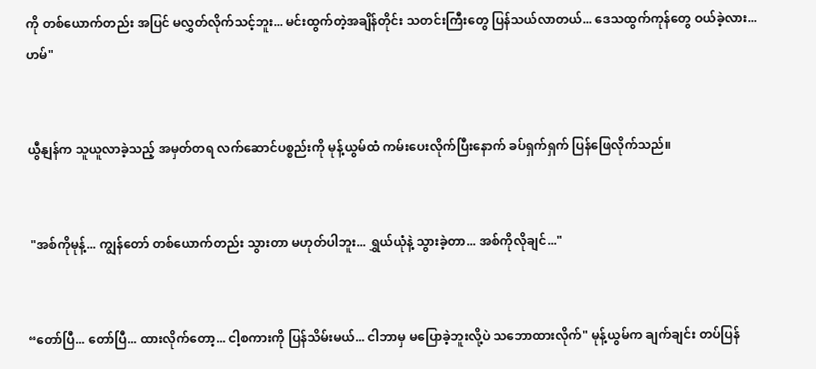ကို တစ်ယောက်တည်း အပြင် မလွှတ်လိုက်သင့်ဘူး... မင်းထွက်တဲ့အချိန်တိုင်း သတင်းကြီးတွေ ပြန်သယ်လာတယ်... ဒေသထွက်ကုန်တွေ ဝယ်ခဲ့လား... ဟမ်"


ယွီနျန်က သူယူလာခဲ့သည့် အမှတ်တရ လက်ဆောင်ပစ္စည်းကို မုန့်ယွမ်ထံ ကမ်းပေးလိုက်ပြီးနောက် ခပ်ရှက်ရှက် ပြန်ဖြေလိုက်သည်။


 "အစ်ကိုမုန့်... ကျွန်တော် တစ်ယောက်တည်း သွားတာ မဟုတ်ပါဘူး... ရွှယ်ယုံနဲ့ သွားခဲ့တာ... အစ်ကိုလိုချင်..."


“တော်ပြီ... တော်ပြီ... ထားလိုက်တော့... ငါ့စကားကို ပြန်သိမ်းမယ်... ငါဘာမှ မပြောခဲ့ဘူးလို့ပဲ သဘောထားလိုက်" မုန့်ယွမ်က ချက်ချင်း တပ်ပြန်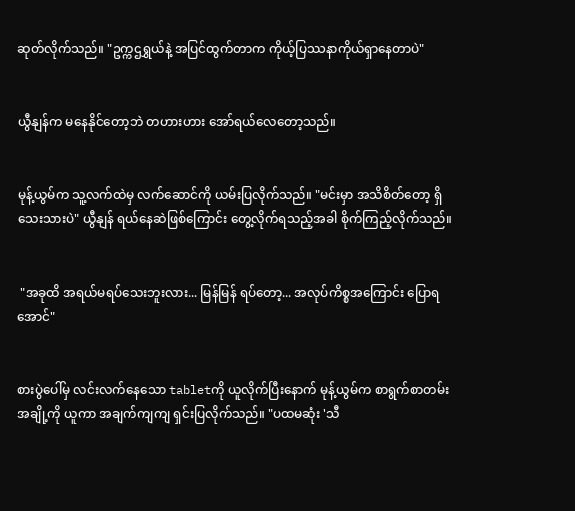ဆုတ်လိုက်သည်။ "ဥက္ကဌရွှယ်နဲ့ အပြင်ထွက်တာက ကိုယ့်ပြဿနာကိုယ်ရှာနေတာပဲ"


ယွီနျန်က မနေနိုင်တော့ဘဲ တဟားဟား အော်ရယ်လေတော့သည်။


မုန့်ယွမ်က သူ့လက်ထဲမှ လက်ဆောင်ကို ယမ်းပြလိုက်သည်။ "မင်းမှာ အသိစိတ်တော့ ရှိသေးသားပဲ" ယွီနျန် ရယ်နေဆဲဖြစ်ကြောင်း တွေ့လိုက်ရသည့်အခါ စိုက်ကြည့်လိုက်သည်။


 "အခုထိ အရယ်မရပ်သေးဘူးလား... မြန်မြန် ရပ်တော့... အလုပ်ကိစ္စအကြောင်း ပြောရအောင်"


စားပွဲပေါ်မှ လင်းလက်နေသော tabletကို ယူလိုက်ပြီးနောက် မုန့်ယွမ်က စာရွက်စာတမ်းအချို့ကို ယူကာ အချက်ကျကျ ရှင်းပြလိုက်သည်။ "ပထမဆုံး 'သီ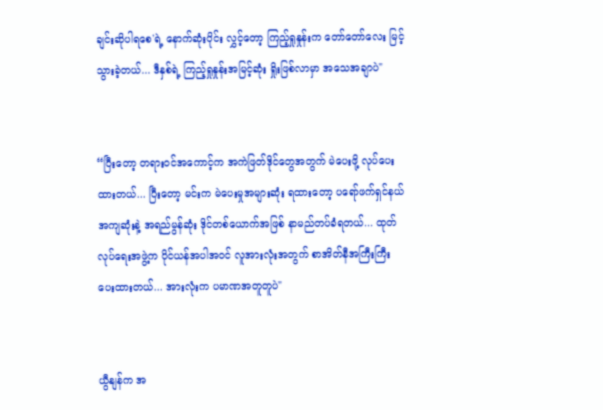ချင်းဆိုပါရစေ'ရဲ့ နောက်ဆုံးပိုင်း လွှင့်တော့ ကြည့်ရှုနှုန်းက တော်တော်လေး မြင့်သွားခဲ့တယ်... ဒီနှစ်ရဲ့ ကြည့်ရှုနှုန်းအမြင့်ဆုံး ရှိုးဖြစ်လာမှာ အသေအချာပဲ"


“ပြီးတော့ တရားဝင်အကောင့်က အကဲဖြတ်ဒိုင်တွေအတွက် မဲပေးဖို့ လုပ်ပေးထားတယ်... ပြီးတော့ မင်းက မဲပေးမှုအများဆုံး ရထားတော့ ပရော်ဖက်ရှင်နယ်အကျဆုံးနဲ့ အရည်မွန်ဆုံး ဒိုင်တစ်ယောက်အဖြစ် နာမည်တပ်ခံရတယ်... ထုတ်လုပ်ရေးအဖွဲ့က ပိုင်ယန်အပါအဝင် လူအားလုံးအတွက် စာအိတ်နီအကြီးကြီး ပေးထားတယ်... အားလုံးက ပမာဏအတူတူပဲ"


ယွီနျန်က အ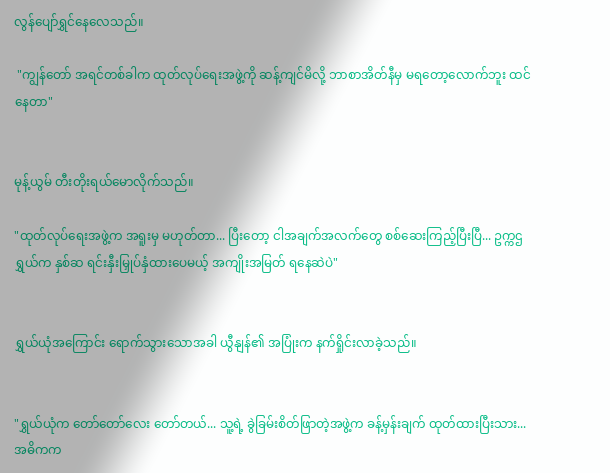လွန်ပျော်ရွှင်နေလေသည်။

 "ကျွန်တော် အရင်တစ်ခါက ထုတ်လုပ်ရေးအဖွဲ့ကို ဆန့်ကျင်မိလို့ ဘာစာအိတ်နီမှ မရတော့လောက်ဘူး ထင်နေတာ"


မုန့်ယွမ် တီးတိုးရယ်မောလိုက်သည်။

"ထုတ်လုပ်ရေးအဖွဲ့က အရူးမှ မဟုတ်တာ... ပြီးတော့ ငါအချက်အလက်တွေ စစ်ဆေးကြည့်ပြီးပြီ... ဥက္ကဌရွှယ်က နှစ်ဆ ရင်းနှီးမြှုပ်နှံထားပေမယ့် အကျိုးအမြတ် ရနေဆဲပဲ"


ရွှယ်ယုံအကြောင်း ရောက်သွားသောအခါ ယွီနျန်၏ အပြုံးက နက်ရှိုင်းလာခဲ့သည်။


"ရွှယ်ယုံက တော်တော်လေး တော်တယ်... သူ့ရဲ့ ခွဲခြမ်းစိတ်ဖြာတဲ့အဖွဲ့က ခန့်မှန်းချက် ထုတ်ထားပြီးသား... အဓိကက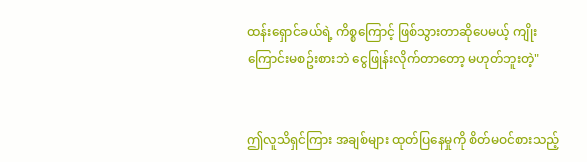ထန်းရှောင်ခယ်ရဲ့ ကိစ္စကြောင့် ဖြစ်သွားတာဆိုပေမယ့် ကျိုးကြောင်းမစဥ်းစားဘဲ ငွေဖြုန်းလိုက်တာတော့ မဟုတ်ဘူးတဲ့"


ဤလူသိရှင်ကြား အချစ်များ ထုတ်ပြနေမှုကို စိတ်မဝင်စားသည့်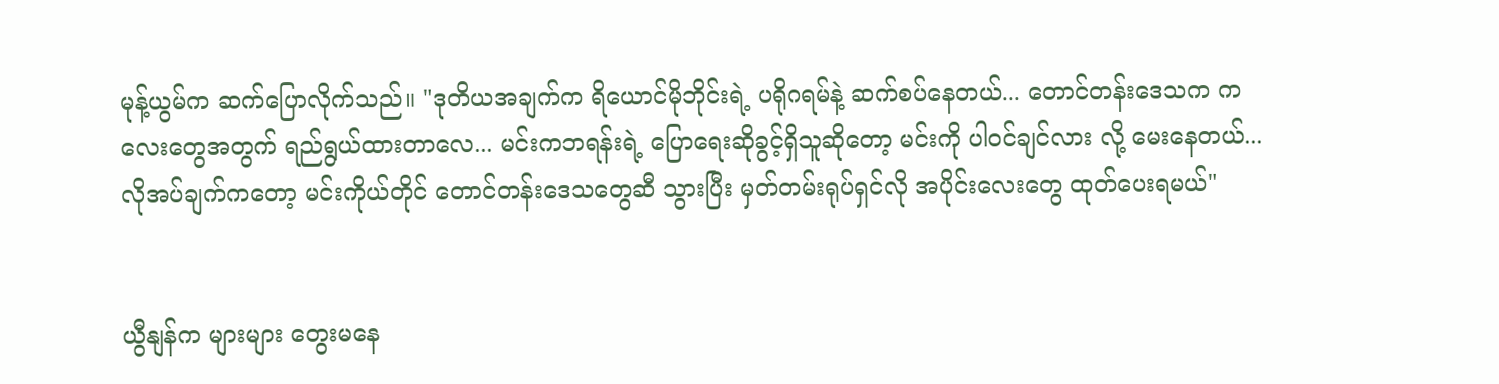မုန့်ယွမ်က ဆက်ပြောလိုက်သည်။ "ဒုတိယအချက်က ရိယောင်မိုဘိုင်းရဲ့ ပရိုဂရမ်နဲ့ ဆက်စပ်နေတယ်... တောင်တန်းဒေသက ကလေးတွေအတွက် ရည်ရွယ်ထားတာလေ... မင်းကဘရန်းရဲ့ ပြောရေးဆိုခွင့်ရှိသူဆိုတော့ မင်းကို ပါဝင်ချင်လား လို့ မေးနေတယ်... လိုအပ်ချက်ကတော့ မင်းကိုယ်တိုင် တောင်တန်းဒေသတွေဆီ သွားပြီး မှတ်တမ်းရုပ်ရှင်လို အပိုင်းလေးတွေ ထုတ်ပေးရမယ်"


ယွီနျန်က များများ တွေးမနေ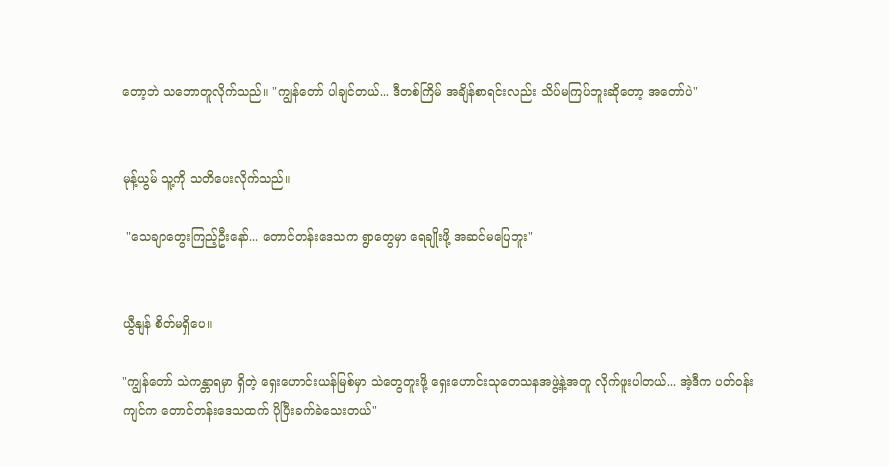တော့ဘဲ သဘောတူလိုက်သည်။ "ကျွန်တော် ပါချင်တယ်... ဒီတစ်ကြိမ် အချိန်စာရင်းလည်း သိပ်မကြပ်ဘူးဆိုတော့ အတော်ပဲ"


မုန့်ယွမ် သူ့ကို သတိပေးလိုက်သည်။

 "သေချာတွေးကြည့်ဦးနော်... တောင်တန်းဒေသက ရွာတွေမှာ ရေချိုးဖို့ အဆင်မပြေဘူး"


ယွီနျန် စိတ်မရှိပေ။

"ကျွန်တော် သဲကန္တာရမှာ ရှိတဲ့ ရှေးဟောင်းယန်မြစ်မှာ သဲတွေတူးဖို့ ရှေးဟောင်းသုတေသနအဖွဲ့နဲ့အတူ လိုက်ဖူးပါတယ်... အဲ့ဒီက ပတ်ဝန်းကျင်က တောင်တန်းဒေသထက် ပိုပြီးခက်ခဲသေးတယ်"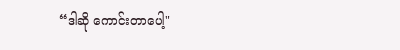“ဒါဆို ကောင်းတာပေါ့"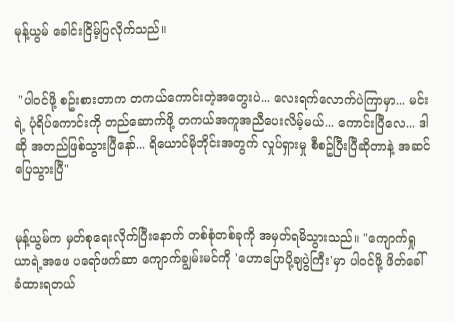မုန့်ယွမ် ခေါင်းငြိမ့်ပြလိုက်သည်။


 "ပါဝင်ဖို့ စဥ်းစားတာက တကယ်ကောင်းတဲ့အတွေးပဲ... လေးရက်လောက်ပဲကြာမှာ... မင်းရဲ့ ပုံရိပ်ကောင်းကို တည်ဆောက်ဖို့ တကယ်အကူအညီပေးလိမ့်မယ်... ကောင်းပြီလေ... ဒါဆို အတည်ဖြစ်သွားပြီနော်... ရိယောင်မိုဘိုင်းအတွက် လှုပ်ရှားမှု စီစဥ်ပြီးပြီဆိုတာနဲ့ အဆင်ပြေသွားပြီ"


မုန့်ယွမ်က မှတ်စုရေးလိုက်ပြီးနောက် တစ်စုံတစ်ခုကို အမှတ်ရမိသွားသည်။ "ကျောက်ရှုယာရဲ့အဖေ ပရော်ဖက်ဆာ ကျောက်ချွမ်းမင်ကို 'ဟောပြောပို့ချပွဲကြီး'မှာ ပါဝင်ဖို့ ဖိတ်ခေါ်ခံထားရတယ်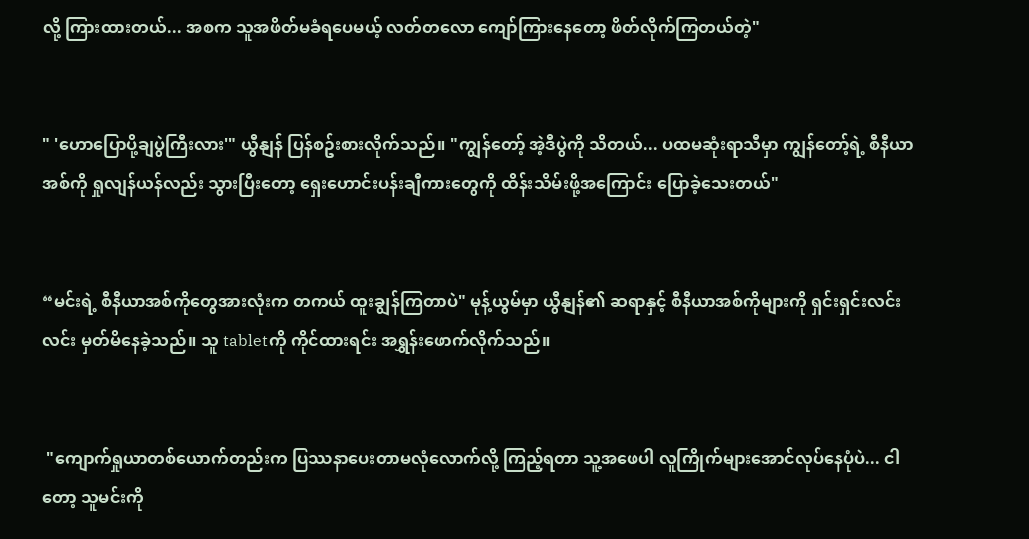လို့ ကြားထားတယ်... အစက သူအဖိတ်မခံရပေမယ့် လတ်တလော ကျော်ကြားနေတော့ ဖိတ်လိုက်ကြတယ်တဲ့"


" 'ဟောပြောပို့ချပွဲကြီးလား'" ယွီနျန် ပြန်စဥ်းစားလိုက်သည်။ "ကျွန်တော့် အဲ့ဒီပွဲကို သိတယ်... ပထမဆုံးရာသီမှာ ကျွန်တော့်ရဲ့ စီနီယာအစ်ကို ရှုလျန်ယန်လည်း သွားပြီးတော့ ရှေးဟောင်းပန်းချီကားတွေကို ထိန်းသိမ်းဖို့အကြောင်း ပြောခဲ့သေးတယ်"


“မင်းရဲ့ စီနီယာအစ်ကိုတွေအားလုံးက တကယ် ထူးချွန်ကြတာပဲ" မုန့်ယွမ်မှာ ယွီနျန်၏ ဆရာနှင့် စီနီယာအစ်ကိုများကို ရှင်းရှင်းလင်းလင်း မှတ်မိနေခဲ့သည်။ သူ tabletကို ကိုင်ထားရင်း အရွှန်းဖောက်လိုက်သည်။


 "ကျောက်ရှုယာတစ်ယောက်တည်းက ပြဿနာပေးတာမလုံလောက်လို့ ကြည့်ရတာ သူ့အဖေပါ လူကြိုက်များအောင်လုပ်နေပုံပဲ... ငါတော့ သူမင်းကို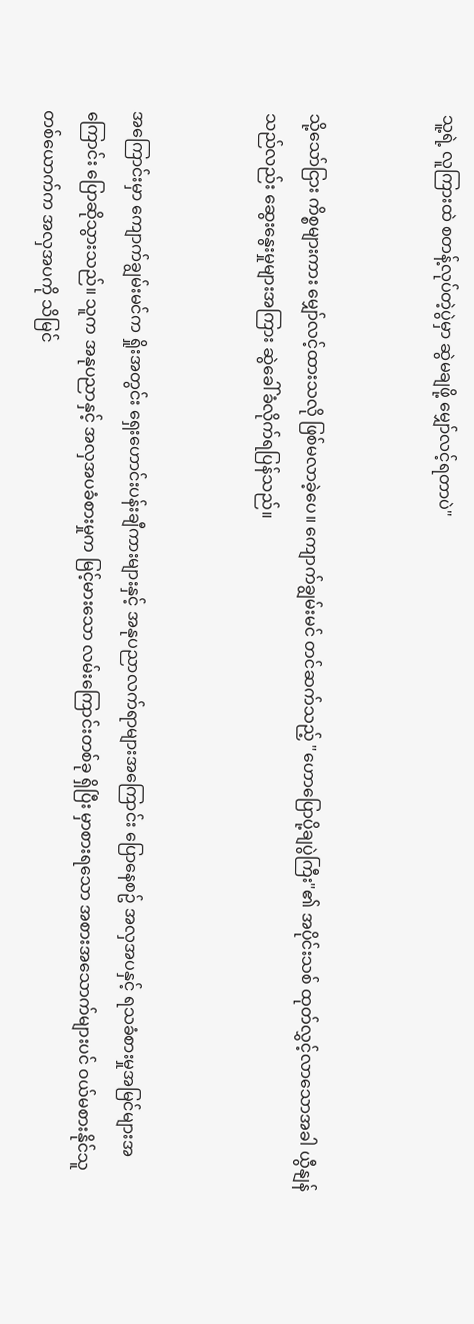သူ့ရဲ့ လူကြားထဲ စတန့်လုပ်တဲ့ပွဲမှာ ဆွဲမချဖို့ မျှော်လင့်ရတာပဲ"


သို့သော်ငြား ကိစ္စများကား မျှော်လင့်ထားသလို ဖြစ်မလာခဲ့ပေ။ ကျောက်ချွမ်းမင် တင်ဆက်သည့် "ဟောပြောပို့ချပွဲကြီး"၏ အပိုင်းသစ် ထုတ်လွှင့်လာသောအခါ ယွီနျန်သည်လည်း ဆွေးနွေးမှုများအကြား ဆွဲခေါ်ခံလိုက်ရပြန်သည်။


အကြောင်းမှာ ကျောက်ချွမ်းမင်က ရှိုးအတွင်း ရှေးဟောင်းပန်းချီကားများနှင့် အနုပညာလက်ရာများအကြောင်း ပြောနေစဥ် အလှအပနှင့် ရသခံစားမှုအမြင်များအကြောင်း ပြောဆိုသွားသည်။ သူက အနုပညာနှင့် အလှအပခံစားမှုက မြင့်မားသော လမ်းကြောင်းတစ်ခု ရှိပြီး မှာစားရသော အစားအသောက်များပင် ဝယ်မစားနိုင်သူတစ်ယောက်က အလှအပကို သိမြင်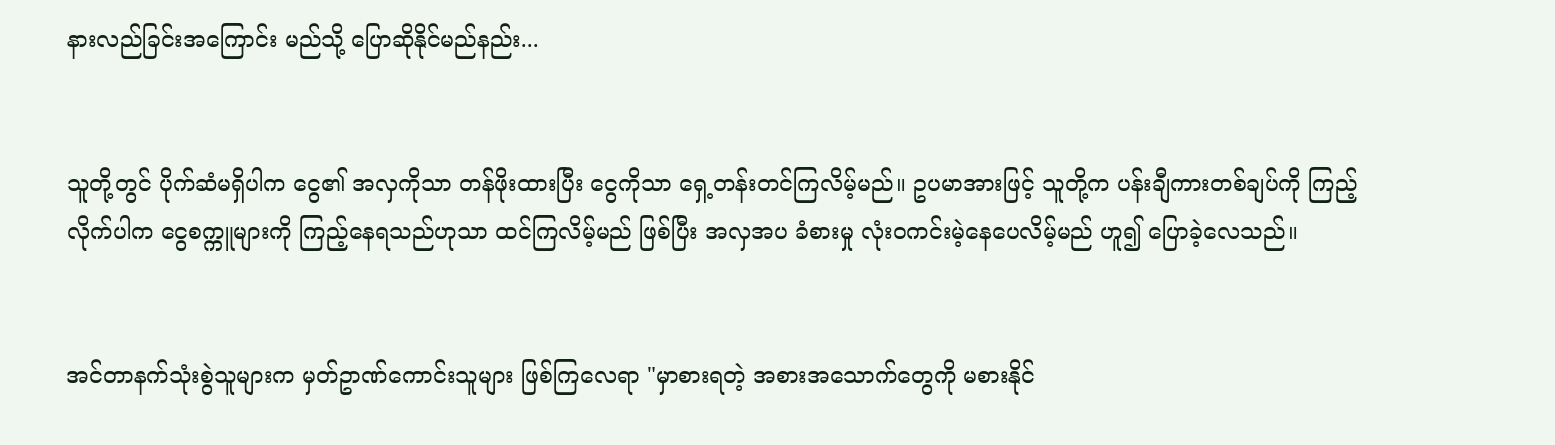နားလည်ခြင်းအကြောင်း မည်သို့ ပြောဆိုနိုင်မည်နည်း...


သူတို့တွင် ပိုက်ဆံမရှိပါက ငွေ၏ အလှကိုသာ တန်ဖိုးထားပြီး ငွေကိုသာ ရှေ့တန်းတင်ကြလိမ့်မည်။ ဥပမာအားဖြင့် သူတို့က ပန်းချီကားတစ်ချပ်ကို ကြည့်လိုက်ပါက ငွေစက္ကူများကို ကြည့်နေရသည်ဟုသာ ထင်ကြလိမ့်မည် ဖြစ်ပြီး အလှအပ ခံစားမှု လုံးဝကင်းမဲ့နေပေလိမ့်မည် ဟူ၍ ပြောခဲ့လေသည်။


အင်တာနက်သုံးစွဲသူများက မှတ်ဥာဏ်ကောင်းသူများ ဖြစ်ကြလေရာ "မှာစားရတဲ့ အစားအသောက်တွေကို မစားနိုင်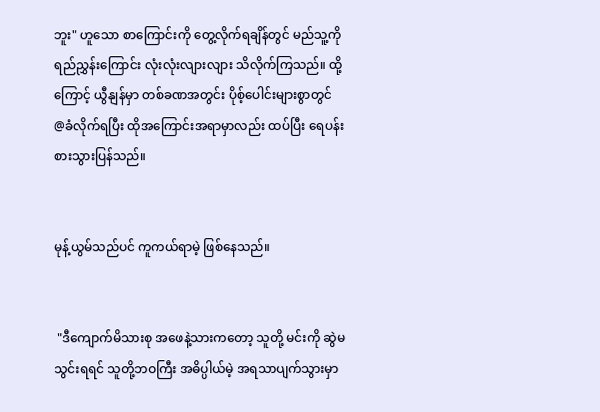ဘူး" ဟူသော စာကြောင်းကို တွေ့လိုက်ရချိန်တွင် မည်သူ့ကို ရည်ညွှန်းကြောင်း လုံးလုံးလျားလျား သိလိုက်ကြသည်။ ထို့ကြောင့် ယွီနျန်မှာ တစ်ခဏအတွင်း ပိုစ့်ပေါင်းများစွာတွင် @ခံလိုက်ရပြီး ထိုအကြောင်းအရာမှာလည်း ထပ်ပြီး ရေပန်းစားသွားပြန်သည်။


မုန့်ယွမ်သည်ပင် ကူကယ်ရာမဲ့ ဖြစ်နေသည်။


 "ဒီကျောက်မိသားစု အဖေနဲ့သားကတော့ သူတို့ မင်းကို ဆွဲမသွင်းရရင် သူတို့ဘဝကြီး အဓိပ္ပါယ်မဲ့ အရသာပျက်သွားမှာ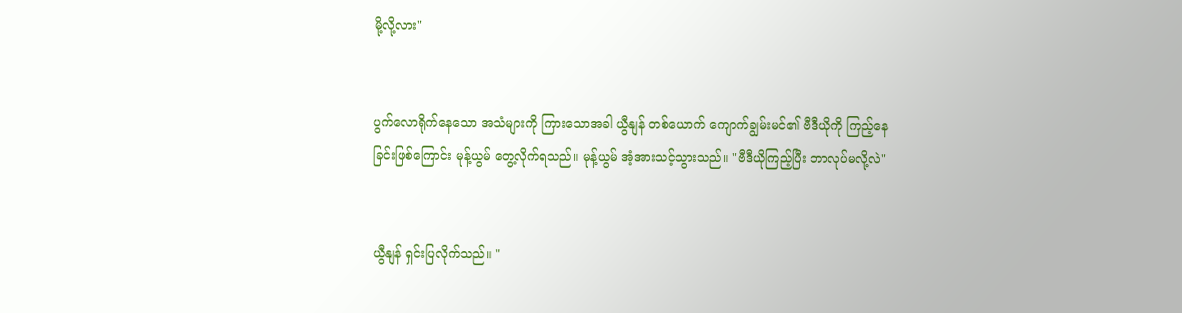မို့လို့လား"


ပွက်လောရိုက်နေသော အသံများကို ကြားသောအခါ ယွီနျန် တစ်ယောက် ကျောက်ချွမ်းမင်၏ ဗီဒီယိုကို ကြည့်နေခြင်းဖြစ်ကြောင်း မုန့်ယွမ် တွေ့လိုက်ရသည်။ မုန့်ယွမ် အံ့အားသင့်သွားသည်။ "ဗီဒီယိုကြည့်ပြီး ဘာလုပ်မလို့လဲ"


ယွီနျန် ရှင်းပြလိုက်သည်။ "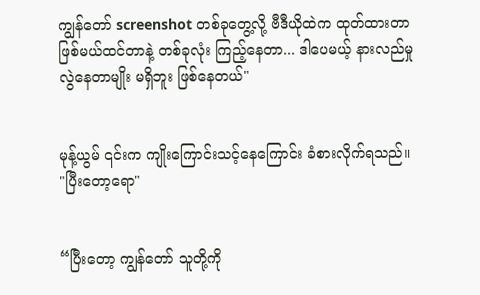ကျွန်တော် screenshot တစ်ခုတွေ့လို့ ဗီဒီယိုထဲက ထုတ်ထားတာ ဖြစ်မယ်ထင်တာနဲ့ တစ်ခုလုံး ကြည့်နေတာ... ဒါပေမယ့် နားလည်မှုလွဲနေတာမျိုး မရှိဘူး ဖြစ်နေတယ်"


မုန့်ယွမ် ၎င်းက ကျိုးကြောင်းသင့်နေကြောင်း ခံစားလိုက်ရသည်။ "ပြီးတော့ရော"


“ပြီးတော့ ကျွန်တော် သူတို့ကို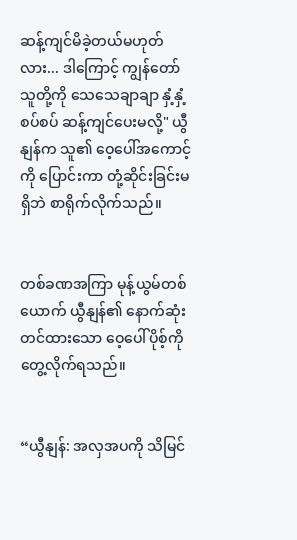ဆန့်ကျင်မိခဲ့တယ်မဟုတ်လား... ဒါကြောင့် ကျွန်တော် သူတို့ကို သေသေချာချာ နှံ့နှံ့စပ်စပ် ဆန့်ကျင်ပေးမလို့" ယွီနျန်က သူ၏ ဝေ့ပေါ်အကောင့်ကို ပြောင်းကာ တုံ့ဆိုင်းခြင်းမရှိဘဲ စာရိုက်လိုက်သည်။


တစ်ခဏအကြာ မုန့်ယွမ်တစ်ယောက် ယွီနျန်၏ နောက်ဆုံးတင်ထားသော ဝေ့ပေါ်ပိုစ့်ကို တွေ့လိုက်ရသည်။


“ယွီနျန်: အလှအပကို သိမြင်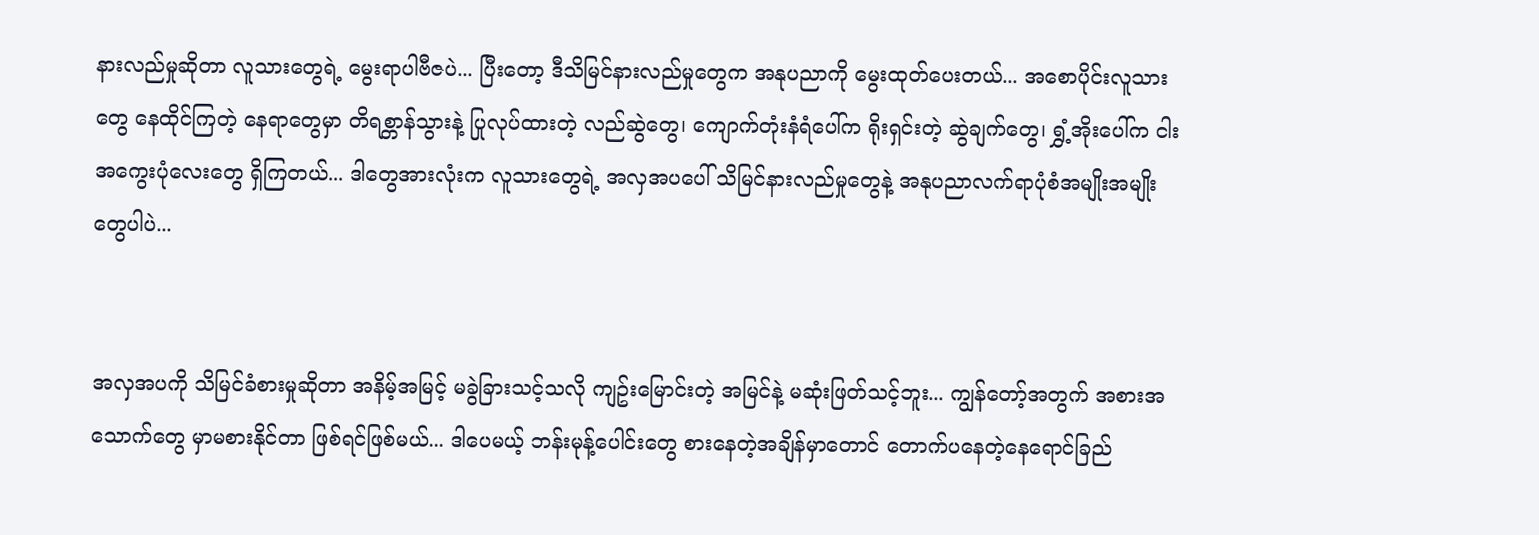နားလည်မှုဆိုတာ လူသားတွေရဲ့ မွေးရာပါဗီဇပဲ... ပြီးတော့ ဒီသိမြင်နားလည်မှုတွေက အနုပညာကို မွေးထုတ်ပေးတယ်... အစောပိုင်းလူသားတွေ နေထိုင်ကြတဲ့ နေရာတွေမှာ တိရစ္တာန်သွားနဲ့ ပြုလုပ်ထားတဲ့ လည်ဆွဲတွေ၊ ကျောက်တုံးနံရံပေါ်က ရိုးရှင်းတဲ့ ဆွဲချက်တွေ၊ ရွှံ့အိုးပေါ်က ငါးအကွေးပုံလေးတွေ ရှိကြတယ်... ဒါတွေအားလုံးက လူသားတွေရဲ့ အလှအပပေါ် သိမြင်နားလည်မှုတွေနဲ့ အနုပညာလက်ရာပုံစံအမျိုးအမျိုးတွေပါပဲ...


အလှအပကို သိမြင်ခံစားမှုဆိုတာ အနိမ့်အမြင့် မခွဲခြားသင့်သလို ကျဥ်းမြောင်းတဲ့ အမြင်နဲ့ မဆုံးဖြတ်သင့်ဘူး... ကျွန်တော့်အတွက် အစားအသောက်တွေ မှာမစားနိုင်တာ ဖြစ်ရင်ဖြစ်မယ်... ဒါပေမယ့် ဘန်းမုန့်ပေါင်းတွေ စားနေတဲ့အချိန်မှာတောင် တောက်ပနေတဲ့နေရောင်ခြည်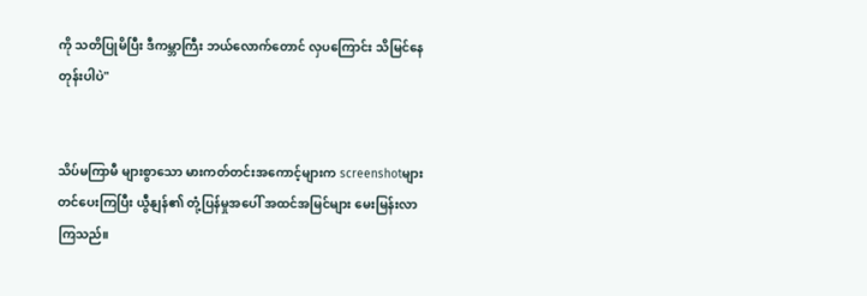ကို သတိပြုမိပြီး ဒီကမ္ဘာကြီး ဘယ်လောက်တောင် လှပကြောင်း သိမြင်နေတုန်းပါပဲ"


သိပ်မကြာမီ များစွာသော မားကတ်တင်းအကောင့်များက screenshotများ တင်ပေးကြပြီး ယွီနျန်၏ တုံ့ပြန်မှုအပေါ် အထင်အမြင်များ မေးမြန်းလာကြသည်။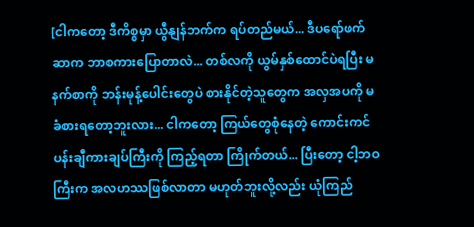[ငါကတော့ ဒီကိစ္စမှာ ယွီနျန်ဘက်က ရပ်တည်မယ်... ဒီပရော်ဖက်ဆာက ဘာစကားပြောတာလဲ... တစ်လကို ယွမ်နှစ်ထောင်ပဲရပြီး မနက်စာကို ဘန်းမုန့်ပေါင်းတွေပဲ စားနိုင်တဲ့သူတွေက အလှအပကို မခံစားရတော့ဘူးလား... ငါကတော့ ကြယ်တွေစုံနေတဲ့ ကောင်းကင်ပန်းချီကားချပ်ကြီးကို ကြည့်ရတာ ကြိုက်တယ်... ပြီးတော့ ငါ့ဘဝကြီးက အလဟဿဖြစ်လာတာ မဟုတ်ဘူးလို့လည်း ယုံကြည်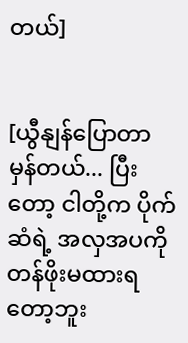တယ်]


[ယွီနျန်ပြောတာ မှန်တယ်... ပြီးတော့ ငါတို့က ပိုက်ဆံရဲ့ အလှအပကို တန်ဖိုးမထားရတော့ဘူး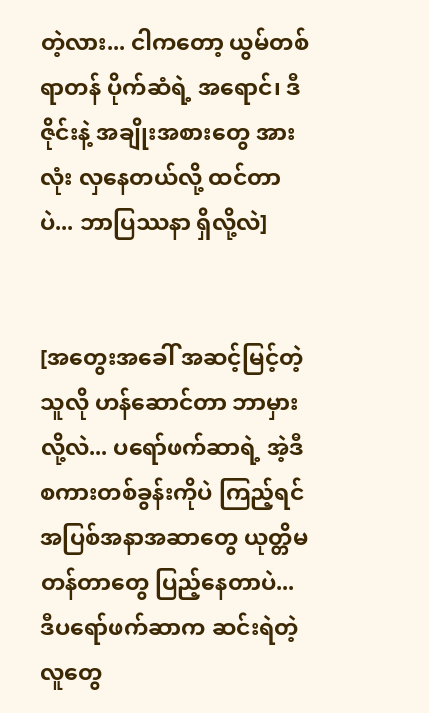တဲ့လား... ငါကတော့ ယွမ်တစ်ရာတန် ပိုက်ဆံရဲ့ အရောင်၊ ဒီဇိုင်းနဲ့ အချိုးအစားတွေ အားလုံး လှနေတယ်လို့ ထင်တာပဲ... ဘာပြဿနာ ရှိလို့လဲ]


[အတွေးအခေါ် အဆင့်မြင့်တဲ့သူလို ဟန်ဆောင်တာ ဘာမှားလို့လဲ... ပရော်ဖက်ဆာရဲ့ အဲ့ဒီစကားတစ်ခွန်းကိုပဲ ကြည့်ရင် အပြစ်အနာအဆာတွေ ယုတ္တိမတန်တာတွေ ပြည့်နေတာပဲ... ဒီပရော်ဖက်ဆာက ဆင်းရဲတဲ့လူတွေ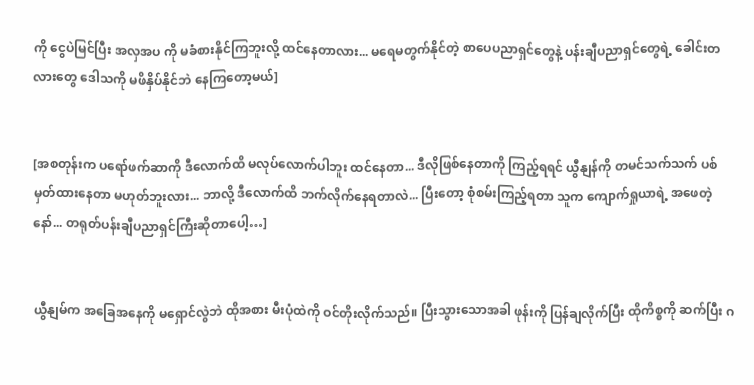ကို ငွေပဲမြင်ပြီး အလှအပ ကို မခံစားနိုင်ကြဘူးလို့ ထင်နေတာလား... မရေမတွက်နိုင်တဲ့ စာပေပညာရှင်တွေနဲ့ ပန်းချီပညာရှင်တွေရဲ့ ခေါင်းတလားတွေ ဒေါသကို မဖိနှိပ်နိုင်ဘဲ နေကြတော့မယ်]


[အစတုန်းက ပရော်ဖက်ဆာကို ဒီလောက်ထိ မလုပ်လောက်ပါဘူး ထင်နေတာ... ဒီလိုဖြစ်နေတာကို ကြည့်ရရင် ယွီနျန်ကို တမင်သက်သက် ပစ်မှတ်ထားနေတာ မဟုတ်ဘူးလား... ဘာလို့ ဒီလောက်ထိ ဘက်လိုက်နေရတာလဲ... ပြီးတော့ စုံစမ်းကြည့်ရတာ သူက ကျောက်ရှုယာရဲ့ အဖေတဲ့နော်... တရုတ်ပန်းချီပညာရှင်ကြီးဆိုတာပေါ့…]


ယွီနျမ်က အခြေအနေကို မရှောင်လွဲဘဲ ထိုအစား မီးပုံထဲကို ဝင်တိုးလိုက်သည်။ ပြီးသွားသောအခါ ဖုန်းကို ပြန်ချလိုက်ပြီး ထိုကိစ္စကို ဆက်ပြီး ဂ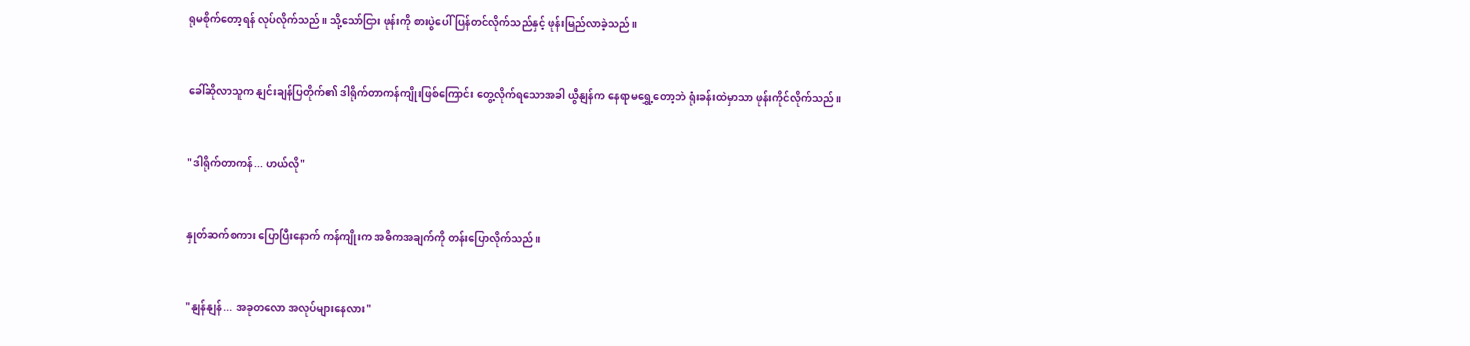ရုမစိုက်တော့ရန် လုပ်လိုက်သည်။ သို့သော်ငြား ဖုန်းကို စားပွဲပေါ် ပြန်တင်လိုက်သည်နှင့် ဖုန်းမြည်လာခဲ့သည်။


ခေါ်ဆိုလာသူက နျင်းချန်ပြတိုက်၏ ဒါရိုက်တာကန်ကျိုးဖြစ်ကြောင်း တွေ့လိုက်ရသောအခါ ယွီနျန်က နေရာမရွှေ့တော့ဘဲ ရုံးခန်းထဲမှာသာ ဖုန်းကိုင်လိုက်သည်။


"ဒါရိုက်တာကန်... ဟယ်လို"


နှုတ်ဆက်စကား ပြောပြီးနောက် ကန်ကျိုးက အဓိကအချက်ကို တန်းပြောလိုက်သည်။


"နျန်နျန်... အခုတလော အလုပ်များနေလား"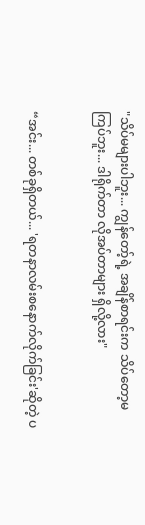"သိပ်မများပါဘူး... ကျွန်တော့်ရဲ့ အချိန်စာရင်းက သိပ်တော့မကြပ်ဘူး... ဒါရိုက်တာ လိုအပ်တာများ ရှိလို့လား"


“အင်း... တစ်ခုရှိတယ်... 'ရတနာလမ်းစနောက်လိုက်ခြင်း'ဆိုတဲ့ ပ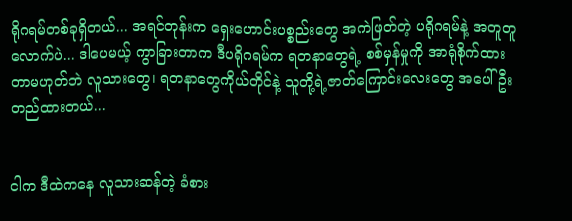ရိုဂရမ်တစ်ခုရှိတယ်... အရင်တုန်းက ရှေးဟောင်းပစ္စည်းတွေ အကဲဖြတ်တဲ့ ပရိုဂရမ်နဲ့ အတူတူလောက်ပဲ... ဒါပေမယ့် ကွာခြားတာက ဒီပရိုဂရမ်က ရတနာတွေရဲ့ စစ်မှန်မှုကို အာရုံစိုက်ထားတာမဟုတ်ဘဲ လူသားတွေ၊ ရတနာတွေကိုယ်တိုင်နဲ့ သူတို့ရဲ့ဇာတ်ကြောင်းလေးတွေ အပေါ် ဦးတည်ထားတယ်...


ငါက ဒီထဲကနေ လူသားဆန်တဲ့ ခံစား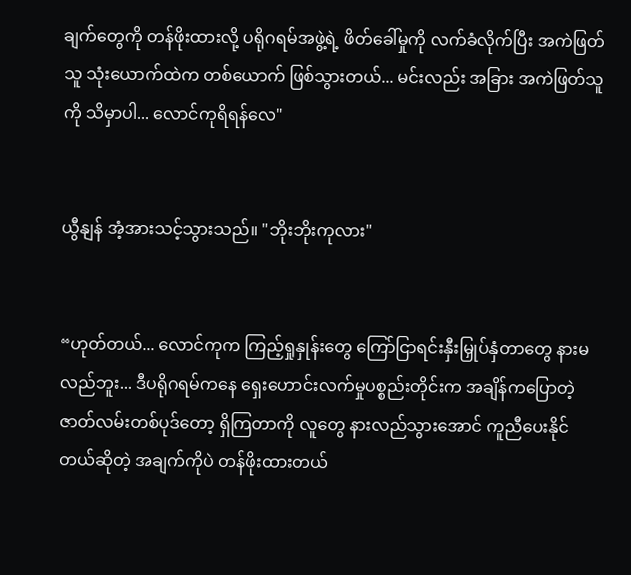ချက်တွေကို တန်ဖိုးထားလို့ ပရိုဂရမ်အဖွဲ့ရဲ့ ဖိတ်ခေါ်မှုကို လက်ခံလိုက်ပြီး အကဲဖြတ်သူ သုံးယောက်ထဲက တစ်ယောက် ဖြစ်သွားတယ်... မင်းလည်း အခြား အကဲဖြတ်သူကို သိမှာပါ... လောင်ကုရိရန်လေ"


ယွီနျန် အံ့အားသင့်သွားသည်။ "ဘိုးဘိုးကုလား"


“ဟုတ်တယ်... လောင်ကုက ကြည့်ရှုနှုန်းတွေ ကြော်ငြာရင်းနှီးမြှုပ်နှံတာတွေ နားမလည်ဘူး... ဒီပရိုဂရမ်ကနေ ရှေးဟောင်းလက်မှုပစ္စည်းတိုင်းက အချိန်ကပြောတဲ့ ဇာတ်လမ်းတစ်ပုဒ်တော့ ရှိကြတာကို လူတွေ နားလည်သွားအောင် ကူညီပေးနိုင်တယ်ဆိုတဲ့ အချက်ကိုပဲ တန်ဖိုးထားတယ်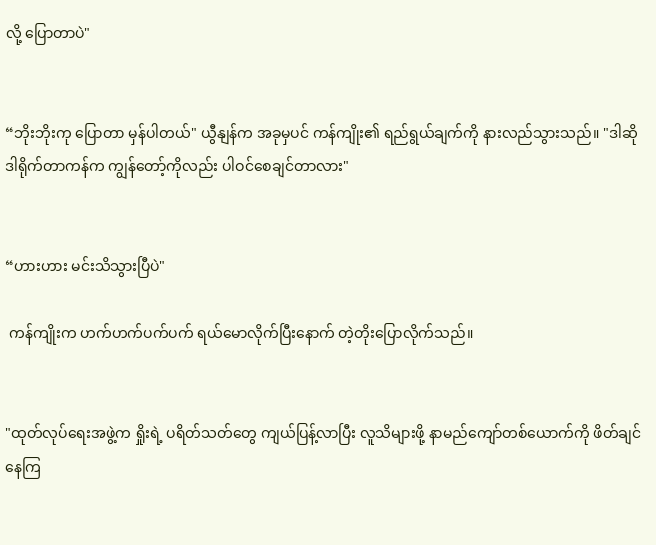လို့ ပြောတာပဲ"


“ဘိုးဘိုးကု ပြောတာ မှန်ပါတယ်" ယွီနျန်က အခုမှပင် ကန်ကျိုး၏ ရည်ရွယ်ချက်ကို နားလည်သွားသည်။ "ဒါဆို ဒါရိုက်တာကန်က ကျွန်တော့်ကိုလည်း ပါဝင်စေချင်တာလား"


“ဟားဟား မင်းသိသွားပြီပဲ"

 ကန်ကျိုးက ဟက်ဟက်ပက်ပက် ရယ်မောလိုက်ပြီးနောက် တဲ့တိုးပြောလိုက်သည်။


"ထုတ်လုပ်ရေးအဖွဲ့က ရှိုးရဲ့ ပရိတ်သတ်တွေ ကျယ်ပြန့်လာပြီး လူသိများဖို့ နာမည်ကျော်တစ်ယောက်ကို ဖိတ်ချင်နေကြ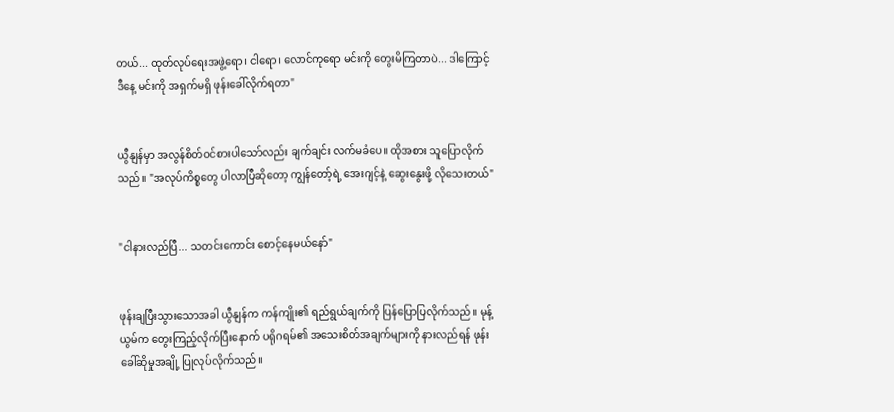တယ်... ထုတ်လုပ်ရေးအဖွဲ့ရော၊ ငါရော၊ လောင်ကုရော မင်းကို တွေးမိကြတာပဲ... ဒါကြောင့် ဒီနေ့ မင်းကို အရှက်မရှိ ဖုန်းခေါ်လိုက်ရတာ"


ယွီနျန်မှာ အလွန်စိတ်ဝင်စားပါသော်လည်း ချက်ချင်း လက်မခံပေ။ ထိုအစား သူပြောလိုက်သည်။ "အလုပ်ကိစ္စတွေ ပါလာပြီဆိုတော့ ကျွန်တော့်ရဲ့ အေးဂျင့်နဲ့ ဆွေးနွေးဖို့ လိုသေးတယ်"


"ငါနားလည်ပြီ... သတင်းကောင်း စောင့်နေမယ်နော်"


ဖုန်းချပြီးသွားသောအခါ ယွီနျန်က ကန်ကျိုး၏ ရည်ရွယ်ချက်ကို ပြန်ပြောပြလိုက်သည်။ မုန့်ယွမ်က တွေးကြည့်လိုက်ပြီးနောက် ပရိုဂရမ်၏ အသေးစိတ်အချက်များကို နားလည်ရန် ဖုန်းခေါ်ဆိုမှုအချို့ ပြုလုပ်လိုက်သည်။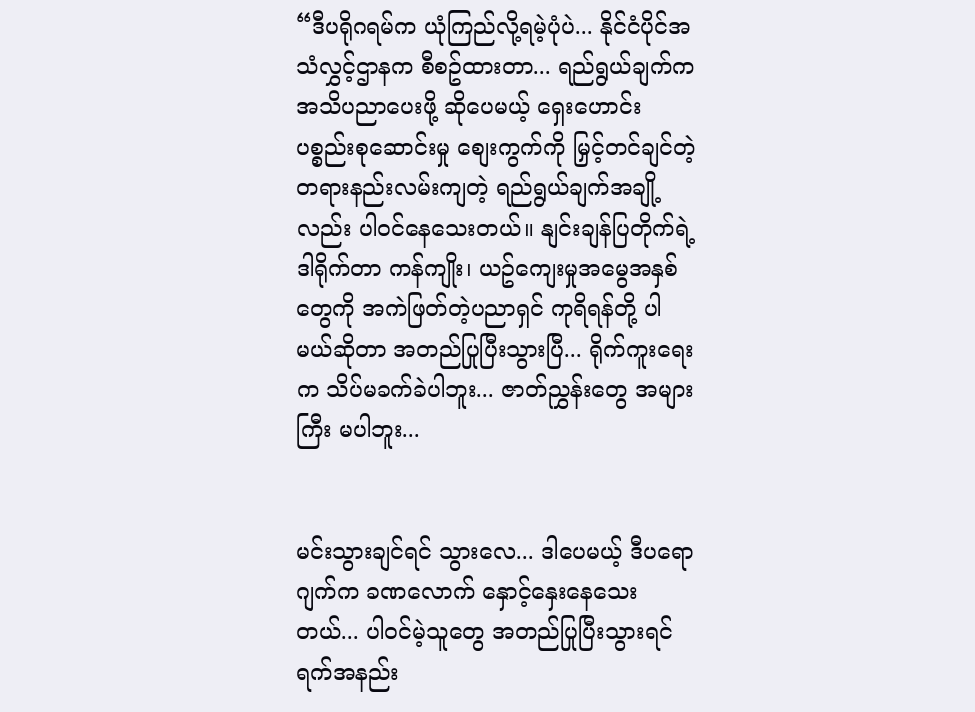“ဒီပရိုဂရမ်က ယုံကြည်လို့ရမဲ့ပုံပဲ... နိုင်ငံပိုင်အသံလွှင့်ဌာနက စီစဥ်ထားတာ... ရည်ရွယ်ချက်က အသိပညာပေးဖို့ ဆိုပေမယ့် ရှေးဟောင်းပစ္စည်းစုဆောင်းမှု စျေးကွက်ကို မြှင့်တင်ချင်တဲ့ တရားနည်းလမ်းကျတဲ့ ရည်ရွယ်ချက်အချို့လည်း ပါဝင်နေသေးတယ်။ နျင်းချန်ပြတိုက်ရဲ့ ဒါရိုက်တာ ကန်ကျိုး၊ ယဥ်ကျေးမှုအမွေအနှစ်တွေကို အကဲဖြတ်တဲ့ပညာရှင် ကုရိရန်တို့ ပါမယ်ဆိုတာ အတည်ပြုပြီးသွားပြီ... ရိုက်ကူးရေးက သိပ်မခက်ခဲပါဘူး... ဇာတ်ညွှန်းတွေ အများကြီး မပါဘူး...


မင်းသွားချင်ရင် သွားလေ... ဒါပေမယ့် ဒီပရောဂျက်က ခဏလောက် နှောင့်နှေးနေသေးတယ်... ပါဝင်မဲ့သူတွေ အတည်ပြုပြီးသွားရင် ရက်အနည်း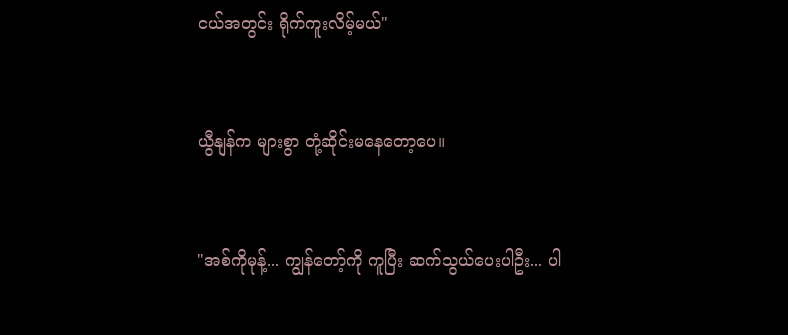ငယ်အတွင်း ရိုက်ကူးလိမ့်မယ်"


ယွီနျန်က များစွာ တုံ့ဆိုင်းမနေတော့ပေ။


"အစ်ကိုမုန့်... ကျွန်တော့်ကို ကူပြီး ဆက်သွယ်ပေးပါဦး... ပါ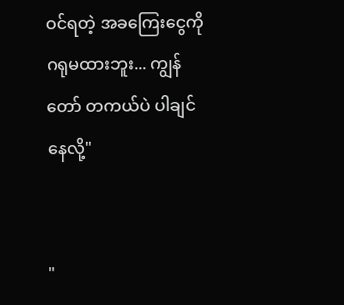ဝင်ရတဲ့ အခကြေးငွေကို ဂရုမထားဘူး... ကျွန်တော် တကယ်ပဲ ပါချင်နေလို့"


"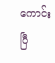ကောင်းပြီ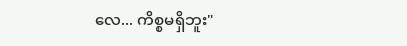လေ... ကိစ္စမရှိဘူး"